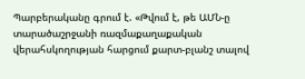Պարբերականը գրում է. «Թվում է, թե ԱՄՆ-ը տարածաշրջանի ռազմաքաղաքական վերահսկողության հարցում քարտ-բլանշ տալով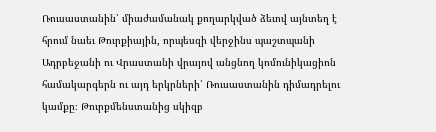Ռուսաստանին՝ միաժամանակ քողարկված ձեւով այնտեղ է հրում նաեւ Թուրքիային, որպեսզի վերջինս պաշտպանի Ադրբեջանի ու Վրաստանի վրայով անցնող կոմունիկացիոն համակարգերն ու այդ երկրների՝ Ռուսաստանին դիմադրելու կամքը։ Թուրքմենստանից սկիզբ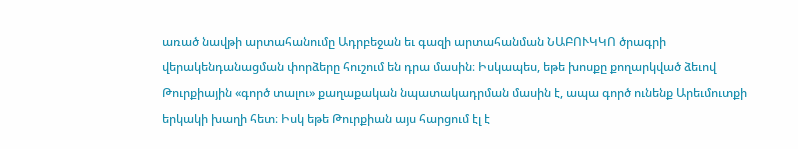առած նավթի արտահանումը Ադրբեջան եւ գազի արտահանման ՆԱԲՈՒԿԿՈ ծրագրի վերակենդանացման փորձերը հուշում են դրա մասին։ Իսկապես, եթե խոսքը քողարկված ձեւով Թուրքիային «գործ տալու» քաղաքական նպատակադրման մասին է, ապա գործ ունենք Արեւմուտքի երկակի խաղի հետ։ Իսկ եթե Թուրքիան այս հարցում էլ է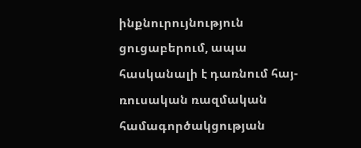ինքնուրույնություն ցուցաբերում, ապա հասկանալի է դառնում հայ-ռուսական ռազմական համագործակցության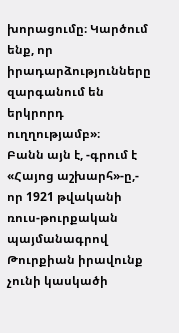խորացումը։ Կարծում ենք, որ իրադարձությունները զարգանում են երկրորդ ուղղությամբ»։
Բանն այն է, -գրում է «Հայոց աշխարհ»-ը,- որ 1921 թվականի ռուս-թուրքական պայմանագրով Թուրքիան իրավունք չունի կասկածի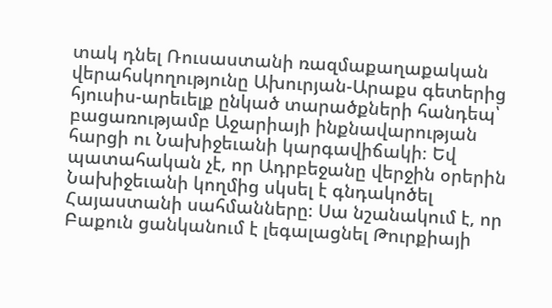տակ դնել Ռուսաստանի ռազմաքաղաքական վերահսկողությունը Ախուրյան-Արաքս գետերից հյուսիս-արեւելք ընկած տարածքների հանդեպ՝ բացառությամբ Աջարիայի ինքնավարության հարցի ու Նախիջեւանի կարգավիճակի։ Եվ պատահական չէ, որ Ադրբեջանը վերջին օրերին Նախիջեւանի կողմից սկսել է գնդակոծել Հայաստանի սահմանները։ Սա նշանակում է, որ Բաքուն ցանկանում է լեգալացնել Թուրքիայի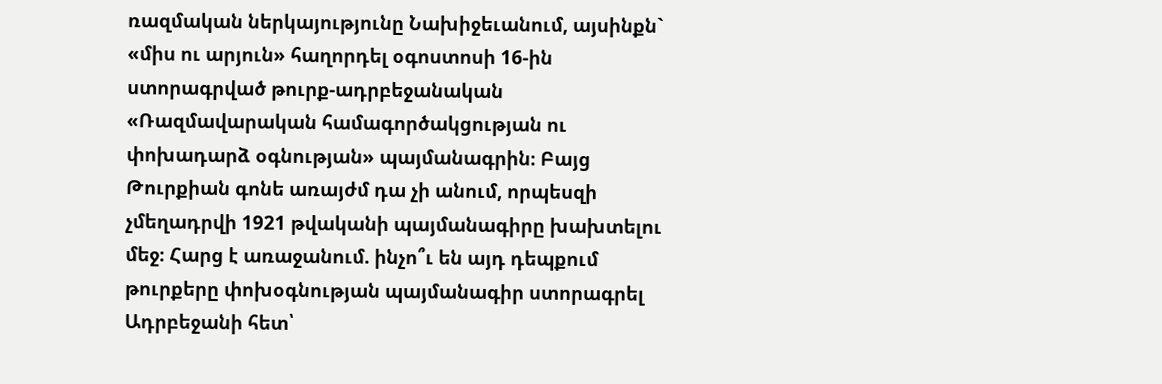ռազմական ներկայությունը Նախիջեւանում, այսինքն` «միս ու արյուն» հաղորդել օգոստոսի 16-ին ստորագրված թուրք-ադրբեջանական «Ռազմավարական համագործակցության ու փոխադարձ օգնության» պայմանագրին։ Բայց Թուրքիան գոնե առայժմ դա չի անում, որպեսզի չմեղադրվի 1921 թվականի պայմանագիրը խախտելու մեջ։ Հարց է առաջանում. ինչո՞ւ են այդ դեպքում թուրքերը փոխօգնության պայմանագիր ստորագրել Ադրբեջանի հետ՝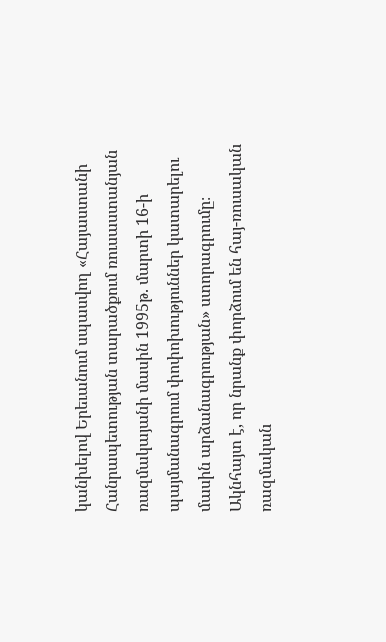կանխելով Երեւանում սպասվող «Հայաստանի Հանրապետության տարածքում ռուսաստանյան ռազմակայանի մասին 1995թ. մարտի 16-ի պայմանագրում փոփոխություններ կատարելու մասին արձանագրության» ստորագրումը։ Ակնհայտ է, որ նրանք փորձում են հայ-ռուսական ռազմական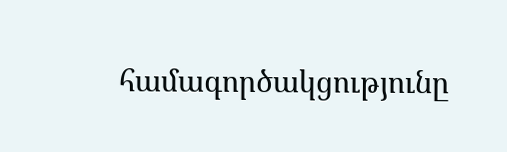համագործակցությունը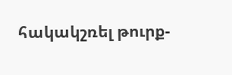հակակշռել թուրք-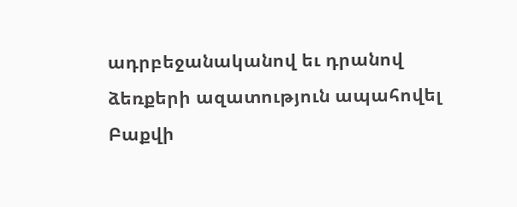ադրբեջանականով եւ դրանով ձեռքերի ազատություն ապահովել Բաքվի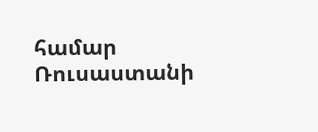համար Ռուսաստանի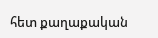հետ քաղաքական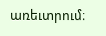առեւտրում։